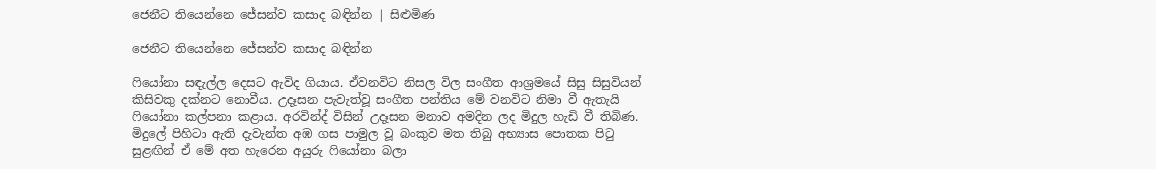ජෙනීට තියෙන්නෙ ජේසන්ව කසාද බඳින්න | සිළුමිණ

ජෙනීට තියෙන්නෙ ජේසන්ව කසාද බඳින්න

ෆියෝනා සඳැල්ල දෙසට ඇවිද ගියාය. ඒවනවිට නිසල විල සංගීත ආශ්‍රමයේ සිසු සිසුවියන් කිසිවකු දක්නට නොවීය. උදෑසන පැවැත්වූ සංගීත පන්තිය මේ වනවිට නිමා වී ඇතැයි ෆියෝනා කල්පනා කළාය. අරවින්ද් විසින් උදෑසන මනාව අමදින ලද මිදුල හැඩි වී තිබිණ. මිදුලේ පිහිටා ඇති දැවැන්ත අඹ ගස පාමුල වූ බංකුව මත තිබු අභ්‍යාස පොතක පිටු සුළඟින් ඒ මේ අත හැරෙන අයුරු ෆියෝනා බලා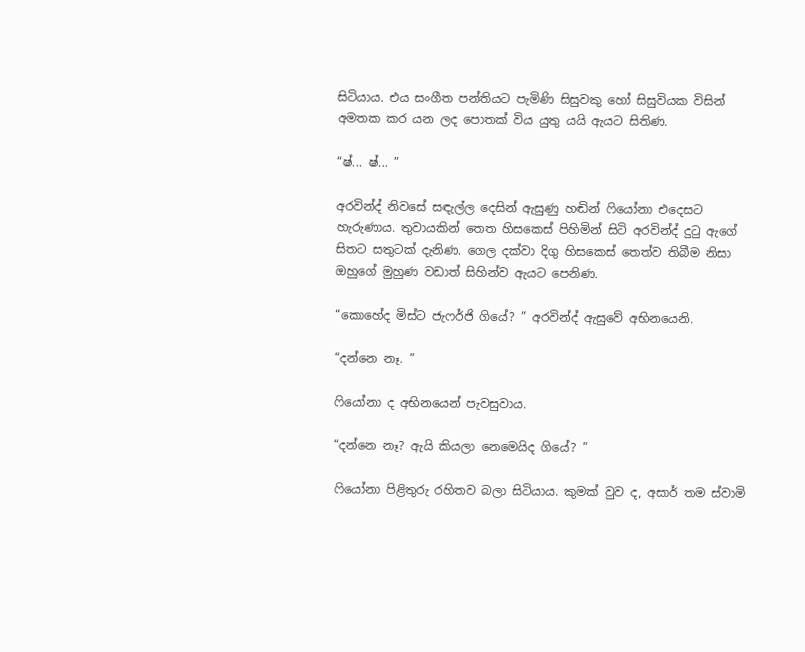සිටියාය. එය සංගීත පන්තියට පැමිණි සිසුවකු හෝ සිසුවියක විසින් අමතක කර යන ලද පොතක් විය යුතු යයි ඇයට සිතිණ.

“ෂ්... ෂ්... ”

අරවින්ද් නිවසේ සඳැල්ල දෙසින් ඇසුණු හඬින් ෆියෝනා එදෙසට හැරුණාය. තුවායකින් තෙත හිසකෙස් පිහිමින් සිටි අරවින්ද් දුටු ඇගේ සිතට සතුටක් දැනිණ. ගෙල දක්වා දිගු හිසකෙස් තෙත්ව තිබීම නිසා ඔහුගේ මුහුණ වඩාත් සිහින්ව ඇයට පෙනිණ.

“කොහේද මිස්ට ජැෆර්ජි ගියේ? ” අරවින්ද් ඇසුවේ අභිනයෙනි.

“දන්නෙ නෑ. ”

ෆියෝනා ද අභිනයෙන් පැවසුවාය.

“දන්නෙ නෑ? ඇයි කියලා නෙමෙයිද ගියේ? ”

ෆියෝනා පිළිතුරු රහිතව බලා සිටියාය. කුමක් වුව ද, අසාර් තම ස්වාමි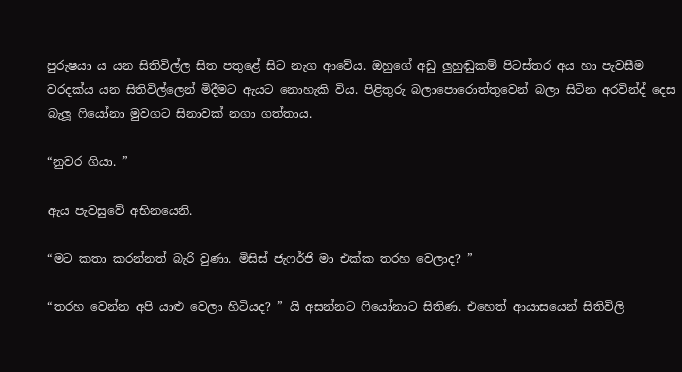පුරුෂයා ය යන සිතිවිල්ල සිත පතුළේ සිට නැග ආවේය. ඔහුගේ අඩු ලුහුඬුකම් පිටස්තර අය හා පැවසීම වරදක්ය යන සිතිවිල්ලෙන් මිදීමට ඇයට නොහැකි විය. පිළිතුරු බලාපොරොත්තුවෙන් බලා සිටින අරවින්ද් දෙස බැලූ ෆියෝනා මුවගට සිනාවක් නගා ගත්තාය.

“නුවර ගියා. ”

ඇය පැවසුවේ අභිනයෙනි.

“මට කතා කරන්නත් බැරි වුණා. මිසිස් ජැෆර්ජි මා එක්ක තරහ වෙලාද? ”

“තරහ වෙන්න අපි යාළු වෙලා හිටියද? ” යි අසන්නට ෆියෝනාට සිතිණ. එහෙත් ආයාසයෙන් සිතිවිලි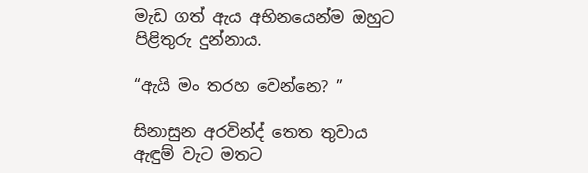මැඩ ගත් ඇය අභිනයෙන්ම ඔහුට පිළිතුරු දුන්නාය.

“ඇයි මං තරහ වෙන්නෙ? ”

සිනාසුන අරවින්ද් තෙත තුවාය ඇඳුම් වැට මතට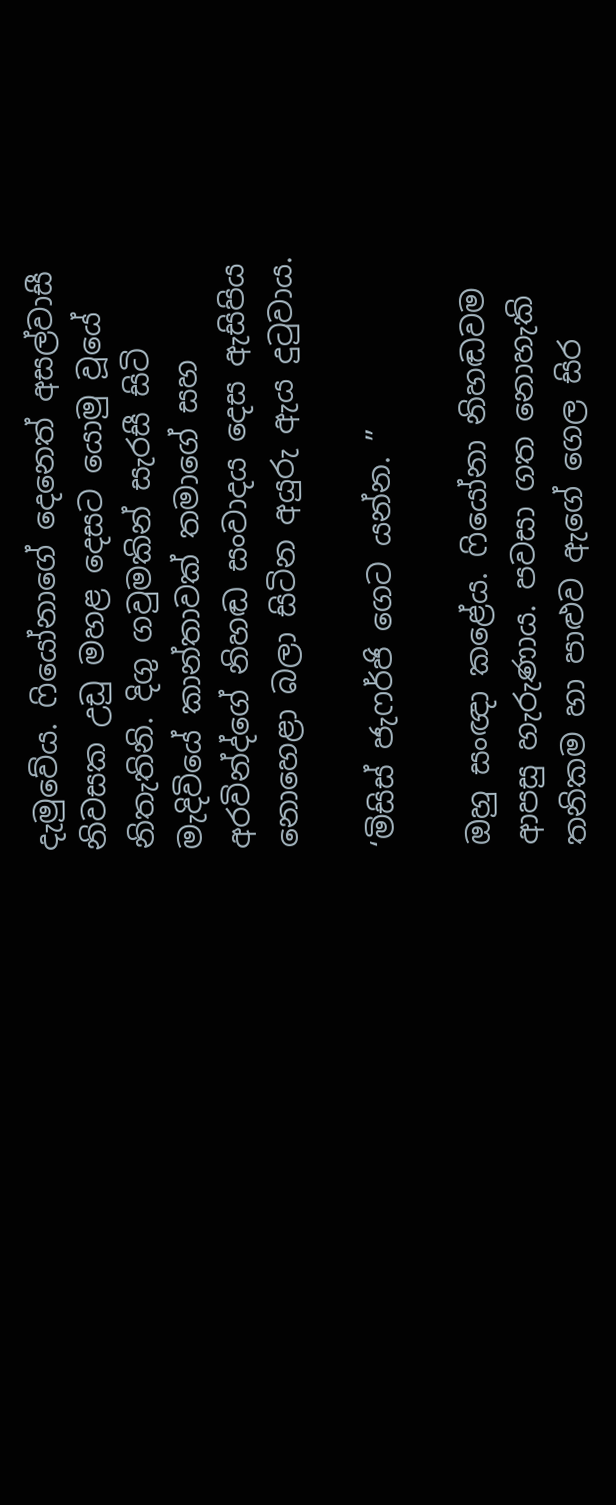දැමුවේය. ෆියෝනාගේ දෙනෙත් අසල්වාසී නිවසක උඩු මහළ දෙසට යොමු වූයේ නිතැතිනි. දිගු ගවුමකින් සැරසී සිටි මැදිවියේ කාන්තාවක් තමාගේ සහ අරවින්ද්ගේ නිහඬ සංවාදය දෙස ඇසිපිය නොහෙළා බලා සිටින අයුරු ඇය දුටුවාය.

‘මිසිස් ජැෆර්ජි ගෙට යන්න. ”

ඔහු සංඥා කළේය. ෆියෝනා නිහඬවම ආපසු හැරුණාය. පවසා ගත නොහැකි තනිකම හා පාළුව ඇගේ ගෙල සිර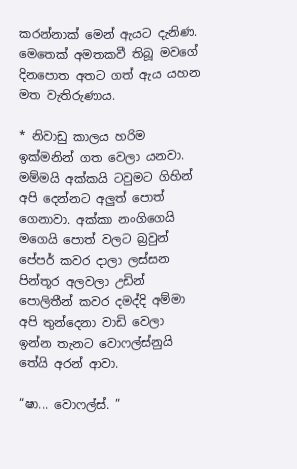කරන්නාක් මෙන් ඇයට දැනිණ. මෙතෙක් අමතකවී තිබූ මවගේ දිනපොත අතට ගත් ඇය යහන මත වැතිරුණාය.

* නිවාඩු කාලය හරිම ඉක්මනින් ගත වෙලා යනවා. මම්මයි අක්කයි ටවුමට ගිහින් අපි දෙන්නට අලුත් පොත් ගෙනාවා. අක්කා නංගිගෙයි මගෙයි පොත් වලට බ්‍රවුන් පේපර් කවර දාලා ලස්සන පින්තූර අලවලා උඩින් පොලිතීන් කවර දමද්දි අම්මා අපි තුන්දෙනා වාඩි වෙලා ඉන්න තැනට වොෆල්ස්නුයි තේයි අරන් ආවා.

“ෂා... වොෆල්ස්. ”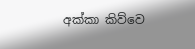අක්කා කිව්වෙ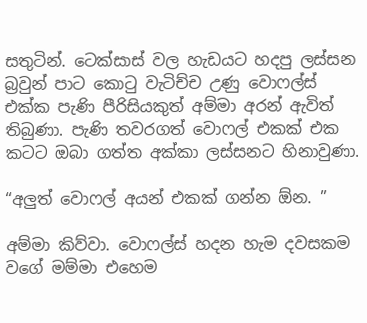සතුටින්. ටෙක්සාස් වල හැඩයට හදපු ලස්සන බ්‍රවුන් පාට කොටු වැටිච්ච උණු වොෆල්ස් එක්ක පැණි පීරිසියකුත් අම්මා අරන් ඇවිත් තිබුණා. පැණි තවරගත් වොෆල් එකක් එක කටට ඔබා ගත්ත අක්කා ලස්සනට හිනාවුණා.

“අලුත් වොෆල් අයන් එකක් ගන්න ඕන. ”

අම්මා කිව්වා. වොෆල්ස් හදන හැම දවසකම වගේ මම්මා එහෙම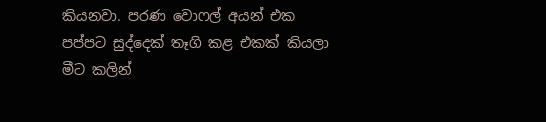කියනවා. පරණ වොෆල් අයන් එක පප්පට සුද්දෙක් තෑගි කළ එකක් කියලා මීට කලින්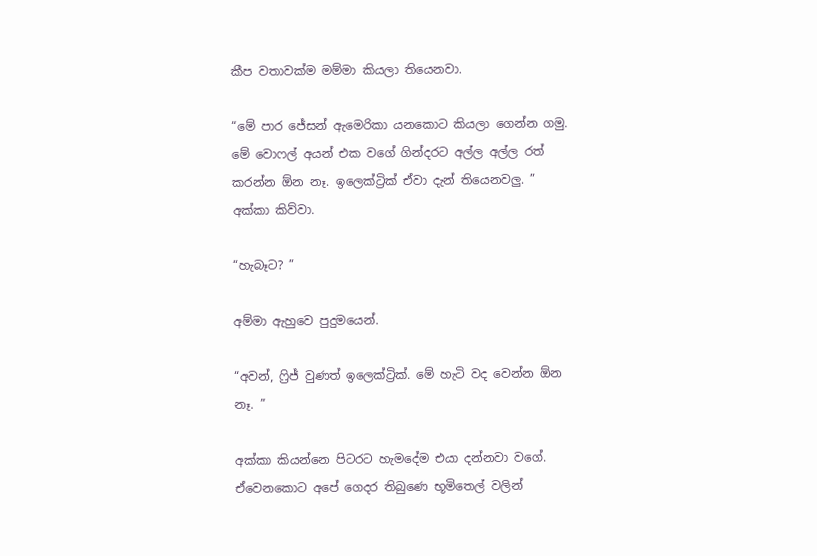කීප වතාවක්ම මම්මා කියලා තියෙනවා.

“මේ පාර ජේසන් ඇමෙරිකා යනකොට කියලා ගෙන්න ගමු. මේ වොෆල් අයන් එක වගේ ගින්දරට අල්ල අල්ල රත් කරන්න ඕන නෑ. ඉලෙක්ට්‍රික් ඒවා දැන් තියෙනවලු. ” අක්කා කිව්වා.

“හැබෑට? ”

අම්මා ඇහුවෙ පුදුමයෙන්.

“අවන්, ෆ්‍රිජ් වුණත් ඉලෙක්ට්‍රික්. මේ හැටි වද වෙන්න ඕන නෑ. ”

අක්කා කියන්නෙ පිටරට හැමදේම එයා දන්නවා වගේ. ඒවෙනකොට අපේ ගෙදර තිබුණෙ භූමිතෙල් වලින්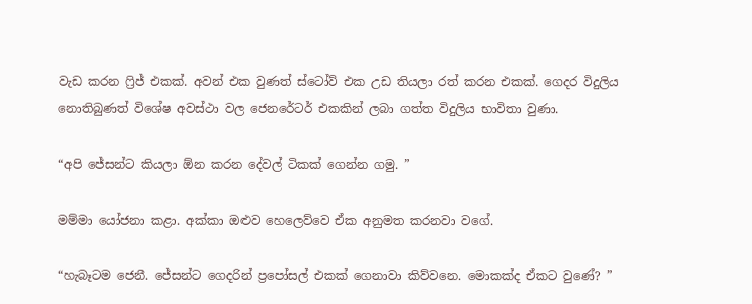වැඩ කරන ෆ්‍රිජ් එකක්. අවන් එක වුණත් ස්ටෝව් එක උඩ තියලා රත් කරන එකක්. ගෙදර විදුලිය නොතිබුණත් විශේෂ අවස්ථා වල ජෙනරේටර් එකකින් ලබා ගත්ත විදුලිය භාවිතා වුණා.

“අපි ජේසන්ට කියලා ඕන කරන දේවල් ටිකක් ගෙන්න ගමු. ”

මම්මා යෝජනා කළා. අක්කා ඔළුව හෙලෙව්වෙ ඒක අනුමත කරනවා වගේ.

“හැබෑටම ජෙනී. ජේසන්ට ගෙදරින් ප්‍රපෝසල් එකක් ගෙනාවා කිව්වනෙ. මොකක්ද ඒකට වුණේ? ”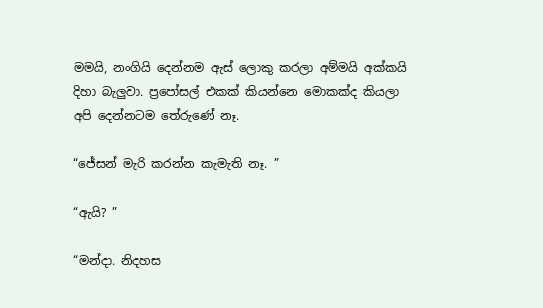මමයි, නංගියි දෙන්නම ඇස් ලොකු කරලා අම්මයි අක්කයි දිහා බැලුවා. ප්‍රපෝසල් එකක් කියන්නෙ මොකක්ද කියලා අපි දෙන්නටම තේරුණේ නෑ.

“ජේසන් මැරි කරන්න කැමැති නෑ. ”

“ඇයි? ”

“මන්දා. නිදහස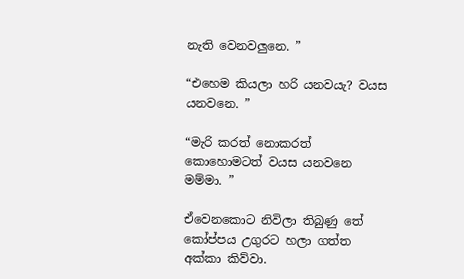නැති වෙනවලුනෙ. ”

“එහෙම කියලා හරි යනවයැ? වයස යනවනෙ. ”

“මැරි කරත් නොකරත් කොහොමටත් වයස යනවනෙ මම්මා. ”

ඒවෙනකොට නිවිලා තිබුණු තේ කෝප්පය උගුරට හලා ගත්ත අක්කා කිව්වා.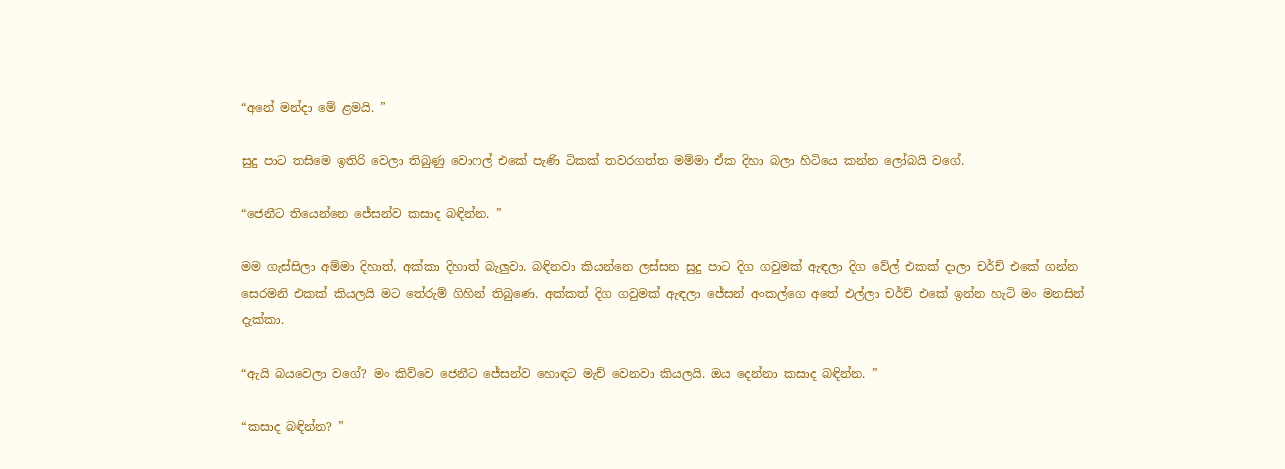“අනේ මන්දා මේ ළමයි. ”

සුදු පාට තසිමෙ ඉතිරි වෙලා තිබුණු වොෆල් එකේ පැණි ටිකක් තවරගත්ත මම්මා ඒක දිහා බලා හිටියෙ කන්න ලෝබයි වගේ.

“ජෙනීට තියෙන්නෙ ජේසන්ව කසාද බඳින්න. ”

මම ගැස්සිලා අම්මා දිහාත්, අක්කා දිහාත් බැලුවා. බඳිනවා කියන්නෙ ලස්සන සුදු පාට දිග ගවුමක් ඇඳලා දිග වේල් එකක් දාලා චර්ච් එකේ ගන්න සෙරමනි එකක් කියලයි මට තේරුම් ගිහින් තිබුණෙ. අක්කත් දිග ගවුමක් ඇඳලා ජේසන් අංකල්ගෙ අතේ එල්ලා චර්ච් එකේ ඉන්න හැටි මං මනසින් දැක්කා.

“ඇයි බයවෙලා වගේ? මං කිව්වෙ ජෙනීට ජේසන්ව හොඳට මැච් වෙනවා කියලයි. ඔය දෙන්නා කසාද බඳින්න. ”

“කසාද බඳින්න? ”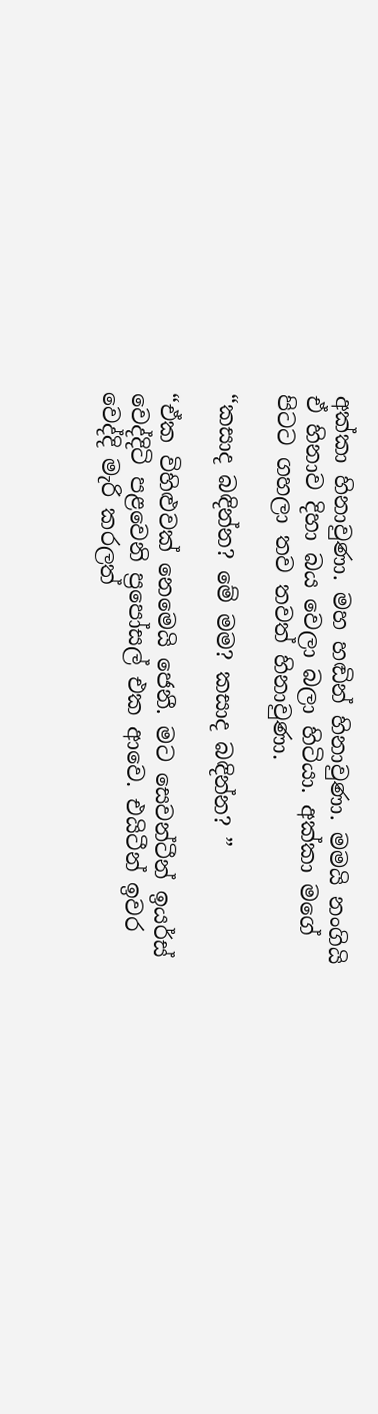අක්කා හිනාවුණා. මහ හඬින් හිනාවුණා. මමයි නංගියි ඒ හිනාව දිහා බය වෙලා බලා හිටියා. අක්කා මගේ පිටට ගහලා තව තවත් හිනාවුණා.

“කසාද බඳින්න? මේ මම? කසාද බඳින්න? ”

“ඒක විහිළුවක් නෙමෙයි ජෙනී. මට සෙවන්ටීන් ඉයර්ස් වෙද්දිටි පළවෙනි ප්‍රපෝසල් එක ආවෙ. එයිටීන් ඉවර වෙද්දි මැරි කරලත්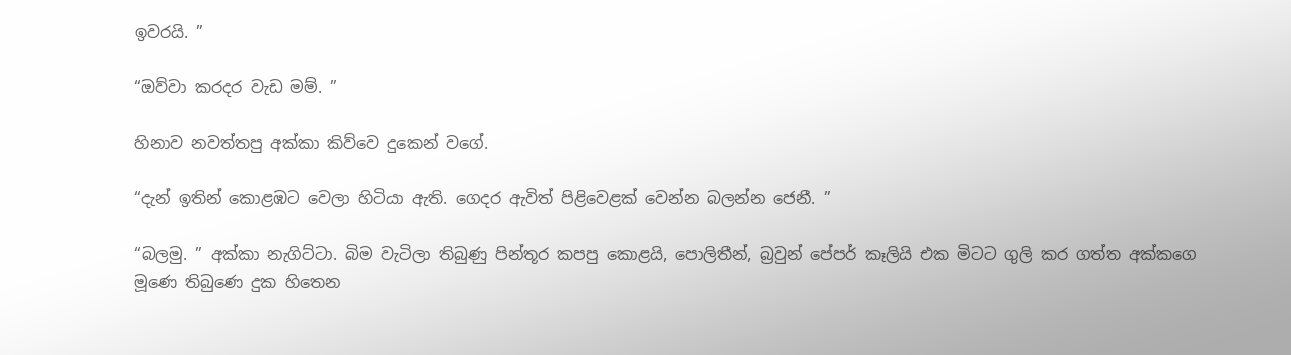ඉවරයි. ”

“ඔව්වා කරදර වැඩ මම්. ”

හිනාව නවත්තපු අක්කා කිව්වෙ දුකෙන් වගේ.

“දැන් ඉතින් කොළඹට වෙලා හිටියා ඇති. ගෙදර ඇවිත් පිළිවෙළක් වෙන්න බලන්න ජෙනී. ”

“බලමු. ” අක්කා නැගිට්ටා. බිම වැටිලා තිබුණු පින්තූර කපපු කොළයි, පොලිතීන්, බ්‍රවුන් පේපර් කෑලියි එක මිටට ගුලි කර ගත්ත අක්කගෙ මූණෙ තිබුණෙ දුක හිතෙන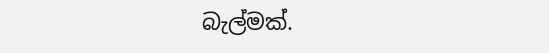බැල්මක්.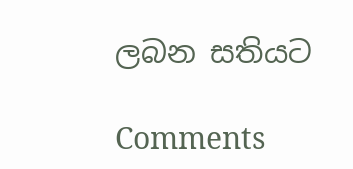ලබන සතියට

Comments